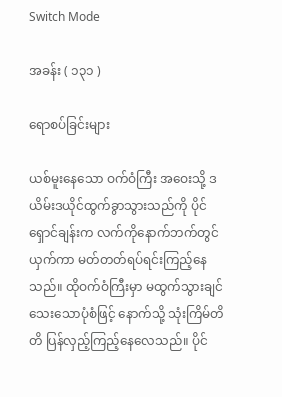Switch Mode

အခန်း ( ၁၃၁ )

ရောစပ်ခြင်းများ

ယစ်မူးနေသော ဝက်ဝံကြီး အဝေးသို့ ဒယိမ်းဒယိုင်ထွက်ခွာသွားသည်ကို ပိုင်ရှောင်ချန်းက လက်ကိုနောက်ဘက်တွင်ယှက်ကာ မတ်တတ်ရပ်ရင်းကြည့်နေသည်။ ထိုဝက်ဝံကြီးမှာ မထွက်သွားချင်သေးသောပုံစံဖြင့် နောက်သို့ သုံးကြိမ်တိတိ ပြန်လှည့်ကြည့်နေလေသည်။ ပိုင်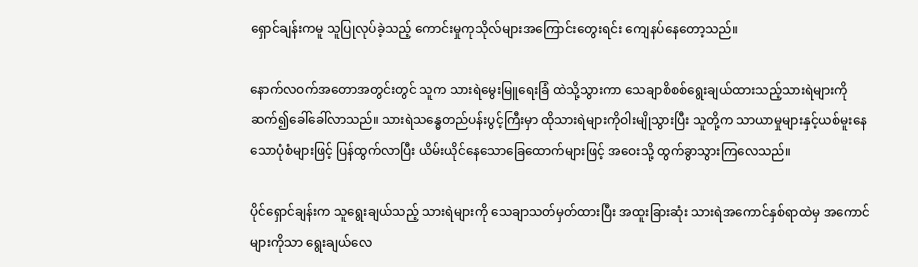ရှောင်ချန်းကမူ သူပြုလုပ်ခဲ့သည့် ကောင်းမှုကုသိုလ်များအကြောင်းတွေးရင်း ကျေနပ်နေတော့သည်။

နောက်လဝက်အတောအတွင်းတွင် သူက သားရဲမွေးမြူရေးခြံ ထဲသို့သွားကာ သေချာစိစစ်ရွေးချယ်ထားသည့်သားရဲများကို ဆက်၍ခေါ်ခေါ်လာသည်။ သားရဲသန္ဓေတည်ပန်းပွင့်ကြီးမှာ ထိုသားရဲများကိုဝါးမျိုသွားပြီး သူတို့က သာယာမှုများနှင့်ယစ်မူးနေသောပုံစံများဖြင့် ပြန်ထွက်လာပြီး ယိမ်းယိုင်နေသောခြေထောက်များဖြင့် အဝေးသို့ ထွက်ခွာသွားကြလေသည်။

ပိုင်ရှောင်ချန်းက သူရွေးချယ်သည့် သားရဲများကို သေချာသတ်မှတ်ထားပြီး အထူးခြားဆုံး သားရဲအကောင်နှစ်ရာထဲမှ အကောင်များကိုသာ ရွေးချယ်လေ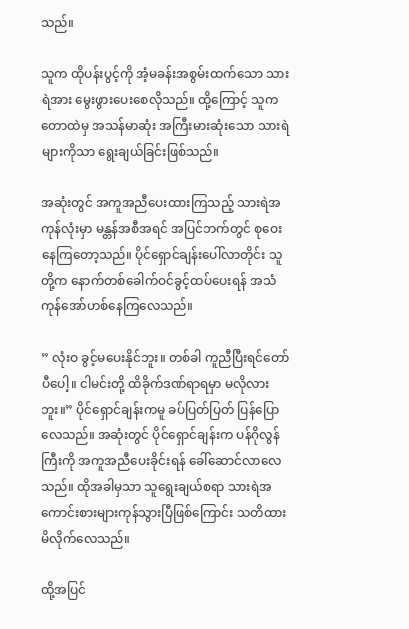သည်။

သူက ထိုပန်းပွင့်ကို အံ့မခန်းအစွမ်းထက်သော သားရဲအား မွေးဖွားပေးစေလိုသည်။ ထို့ကြောင့် သူကတောထဲမှ အသန်မာဆုံး အကြီးမားဆုံးသော သားရဲများကိုသာ ရွေးချယ်ခြင်းဖြစ်သည်။

အဆုံးတွင် အကူအညီပေးထားကြသည့် သားရဲအကုန်လုံးမှာ မန္တန်အစီအရင် အပြင်ဘက်တွင် စုဝေးနေကြတော့သည်။ ပိုင်ရှောင်ချန်းပေါ်လာတိုင်း သူတို့က နောက်တစ်ခေါက်ဝင်ခွင့်ထပ်ပေးရန် အသံကုန်အော်ဟစ်နေကြလေသည်။

” လုံးဝ ခွင့်မပေးနိုင်ဘူး။ တစ်ခါ ကူညီပြီးရင်တော်ပီပေါ့။ ငါမင်းတို့ ထိခိုက်ဒဏ်ရာရမှာ မလိုလားဘူး။” ပိုင်ရှောင်ချန်းကမူ ခပ်ပြတ်ပြတ် ပြန်ပြောလေသည်။ အဆုံးတွင် ပိုင်ရှောင်ချန်းက ပန်ဂိုလွန်ကြီးကို အကူအညီပေးခိုင်းရန် ခေါ်ဆောင်လာလေသည်။ ထိုအခါမှသာ သူရွေးချယ်စရာ သားရဲအကောင်းစားများကုန်သွားပြီဖြစ်ကြောင်း သတိထားမိလိုက်လေသည်။

ထို့အပြင်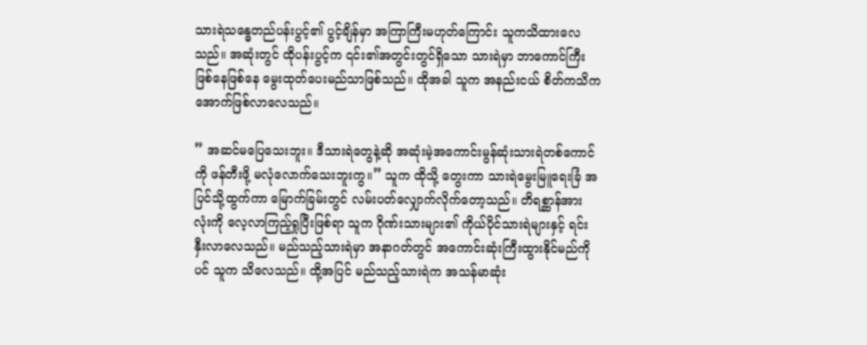သားရဲသန္ဓေတည်ပန်းပွင့်၏ ပွင့်ချိန်မှာ အကြာကြီးမဟုတ်ကြောင်း သူကသိထားလေသည်။ အဆုံးတွင် ထိုပန်းပွင့်က ၎င်း၏အတွင်းတွင်ရှိသော သားရဲမှာ ဘာကောင်ကြီးဖြစ်နေဖြစ်နေ မွေးထုတ်ပေးမည်သာဖြစ်သည်။ ထိုအခါ သူက အနည်းငယ် စိတ်ကသိကအောက်ဖြစ်လာလေသည်။

” အဆင်မပြေသေးဘူး။ ဒီသားရဲတွေနဲ့ဆို အဆုံးမဲ့အကောင်းမွန်ဆုံးသားရဲတစ်ကောင်ကို ဖန်တီးဖို့ မလုံလောက်သေးဘူးကွ။” သူက ထိုသို့ တွေးကာ သားရဲမွေးမြူရေးခြံ အပြင်သို့ထွက်ကာ မြောက်ခြမ်းတွင် လမ်းပတ်လျှောက်လိုက်တော့သည်။ တိရစ္ဆာန်အားလုံးကို လေ့လာကြည့်ရှုပြီးဖြစ်ရာ သူက ဂိုဏ်းသားများ၏ ကိုယ်ပိုင်သားရဲများနှင့် ရင်းနှီးလာလေသည်။ မည်သည့်သားရဲမှာ အနာဂတ်တွင် အကောင်းဆုံးကြီးထွားနိုင်မည်ကိုပင် သူက သိလေသည်။ ထို့အပြင် မည်သည့်သားရဲက အသန်မာဆုံး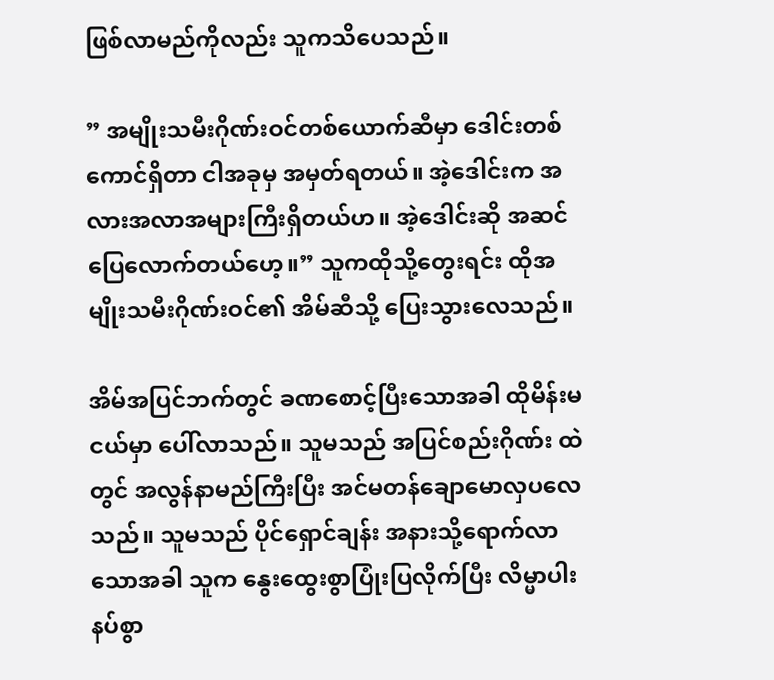ဖြစ်လာမည်ကိုလည်း သူကသိပေသည်။

” အမျိုးသမီးဂိုဏ်းဝင်တစ်ယောက်ဆီမှာ ဒေါင်းတစ်ကောင်ရှိတာ ငါအခုမှ အမှတ်ရတယ်။ အဲ့ဒေါင်းက အလားအလာအများကြီးရှိတယ်ဟ။ အဲ့ဒေါင်းဆို အဆင်ပြေလောက်တယ်ဟေ့။” သူကထိုသို့တွေးရင်း ထိုအမျိုးသမီးဂိုဏ်းဝင်၏ အိမ်ဆီသို့ ပြေးသွားလေသည်။

အိမ်အပြင်ဘက်တွင် ခဏစောင့်ပြီးသောအခါ ထိုမိန်းမငယ်မှာ ပေါ်လာသည်။ သူမသည် အပြင်စည်းဂိုဏ်း ထဲတွင် အလွန်နာမည်ကြီးပြီး အင်မတန်ချောမောလှပလေသည်။ သူမသည် ပိုင်ရှောင်ချန်း အနားသို့ရောက်လာသောအခါ သူက နွေးထွေးစွာပြုံးပြလိုက်ပြီး လိမ္မာပါးနပ်စွာ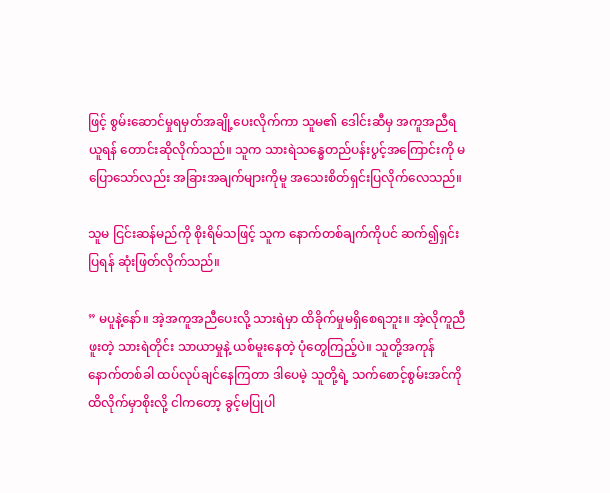ဖြင့် စွမ်းဆောင်မှုရမှတ်အချို့ပေးလိုက်ကာ သူမ၏ ဒေါင်းဆီမှ အကူအညီရယူရန် တောင်းဆိုလိုက်သည်။ သူက သားရဲသန္ဓေတည်ပန်းပွင့်အကြောင်းကို မပြောသော်လည်း အခြားအချက်များကိုမူ အသေးစိတ်ရှင်းပြလိုက်လေသည်။

သူမ ငြင်းဆန်မည်ကို စိုးရိမ်သဖြင့် သူက နောက်တစ်ချက်ကိုပင် ဆက်၍ရှင်းပြရန် ဆုံးဖြတ်လိုက်သည်။

” မပူနဲ့နော်။ အဲ့အကူအညီပေးလို့ သားရဲမှာ ထိခိုက်မှုမရှိစေရဘူး။ အဲ့လိုကူညီဖူးတဲ့ သားရဲတိုင်း သာယာမှုနဲ့ ယစ်မူးနေတဲ့ ပုံတွေကြည့်ပဲ။ သူတို့အကုန် နောက်တစ်ခါ ထပ်လုပ်ချင်နေကြတာ ဒါပေမဲ့ သူတို့ရဲ့ သက်စောင့်စွမ်းအင်ကို ထိလိုက်မှာစိုးလို့ ငါကတော့ ခွင့်မပြုပါ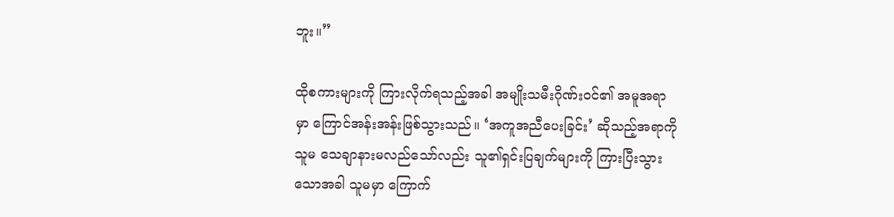ဘူး။”

ထိုစကားများကို ကြားလိုက်ရသည့်အခါ အမျိုးသမီးဂိုဏ်းဝင်၏ အမူအရာမှာ ကြောင်အန်းအန်းဖြစ်သွားသည်။ ‘အကူအညီပေးခြင်း’ ဆိုသည့်အရာကို သူမ သေချာနားမလည်သော်လည်း သူ၏ရှင်းပြချက်များကို ကြားပြီးသွားသောအခါ သူမမှာ ကြောက်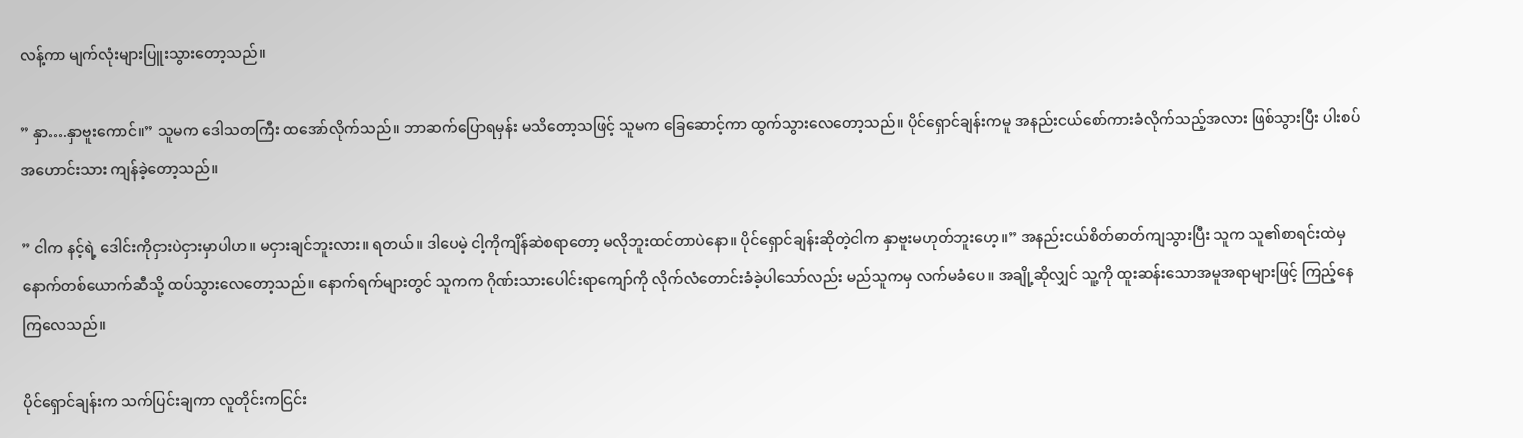လန့်ကာ မျက်လုံးများပြူးသွားတော့သည်။

” နှာ….နှာဗူးကောင်။” သူမက ဒေါသတကြီး ထအော်လိုက်သည်။ ဘာဆက်ပြောရမှန်း မသိတော့သဖြင့် သူမက ခြေဆောင့်ကာ ထွက်သွားလေတော့သည်။ ပိုင်ရှောင်ချန်းကမူ အနည်းငယ်စော်ကားခံလိုက်သည့်အလား ဖြစ်သွားပြီး ပါးစပ်အဟောင်းသား ကျန်ခဲ့တော့သည်။

” ငါက နင့်ရဲ့ ဒေါင်းကိုငှားပဲငှားမှာပါဟ။ မငှားချင်ဘူးလား။ ရတယ်။ ဒါပေမဲ့ ငါ့ကိုကျိန်ဆဲစရာတော့ မလိုဘူးထင်တာပဲနော။ ပိုင်ရှောင်ချန်းဆိုတဲ့ငါက နှာဗူးမဟုတ်ဘူးဟေ့။” အနည်းငယ်စိတ်ဓာတ်ကျသွားပြီး သူက သူ၏စာရင်းထဲမှ နောက်တစ်ယောက်ဆီသို့ ထပ်သွားလေတော့သည်။ နောက်ရက်များတွင် သူကက ဂိုဏ်းသားပေါင်းရာကျော်ကို လိုက်လံတောင်းခံခဲ့ပါသော်လည်း မည်သူကမှ လက်မခံပေ။ အချို့ဆိုလျှင် သူ့ကို ထူးဆန်းသောအမူအရာများဖြင့် ကြည့်နေကြလေသည်။

ပိုင်ရှောင်ချန်းက သက်ပြင်းချကာ လူတိုင်းကငြင်း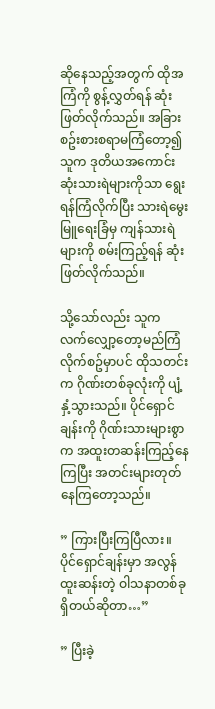ဆိုနေသည့်အတွက် ထိုအကြံကို စွန့်လွှတ်ရန် ဆုံးဖြတ်လိုက်သည်။ အခြား စဥ်းစားစရာမကြံတော့၍ သူက ဒုတိယအကောင်းဆုံးသားရဲများကိုသာ ရွေးရန်ကြံလိုက်ပြီး သားရဲမွေးမြူရေးခြံမှ ကျန်သားရဲများကို စမ်းကြည့်ရန် ဆုံးဖြတ်လိုက်သည်။

သို့သော်လည်း သူက လက်လျှော့တော့မည်ကြံလိုက်စဥ်မှာပင် ထိုသတင်းက ဂိုဏ်းတစ်ခုလုံးကို ပျံ့နှံ့သွားသည်။ ပိုင်ရှောင်ချန်းကို ဂိုဏ်းသားများစွာက အထူးတဆန်းကြည့်နေကြပြီး အတင်းများတုတ်နေကြတော့သည်။

” ကြားပြီးကြပြီလား။ ပိုင်ရှောင်ချန်းမှာ အလွန်ထူးဆန်းတဲ့ ဝါသနာတစ်ခုရှိတယ်ဆိုတာ…”

” ပြီးခဲ့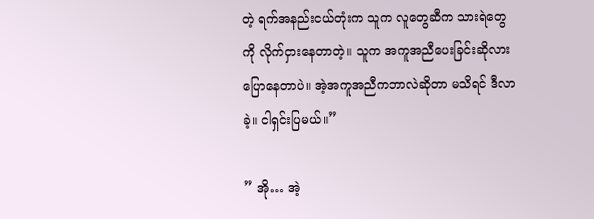တဲ့ ရက်အနည်းငယ်တုံးက သူက လူတွေဆီက သားရဲတွေကို လိုက်ငှားနေတာတဲ့။ သူက အကူအညီပေးခြင်းဆိုလား ပြောနေတာပဲ။ အဲ့အကူအညီကဘာလဲဆိုတာ မသိရင် ဒီလာခဲ့။ ငါရှင်းပြမယ်။”

” အို… အဲ့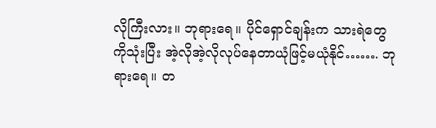လိုကြီးလား။ ဘုရားရေ။ ပိုင်ရှောင်ချန်းက သားရဲတွေကိုသုံးပြီး အဲ့လိုအဲ့လိုလုပ်နေတာယုံဖြင့်မယုံနိုင်……. ဘုရားရေ။ တ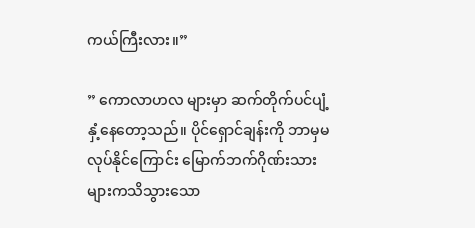ကယ်ကြီးလား။”

” ကောလာဟလ များမှာ ဆက်တိုက်ပင်ပျံ့နှံ့နေတော့သည်။ ပိုင်ရှောင်ချန်းကို ဘာမှမလုပ်နိုင်ကြောင်း မြောက်ဘက်ဂိုဏ်းသားများကသိသွားသော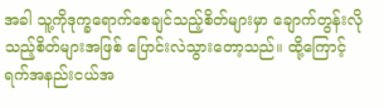အခါ သူ့ကိုဒုက္ခရောက်စေချင်သည့်စိတ်များမှာ ချောက်တွန်းလိုသည့်စိတ်များအဖြစ် ပြောင်းလဲသွားတော့သည်။ ထို့ကြောင့် ရက်အနည်းငယ်အ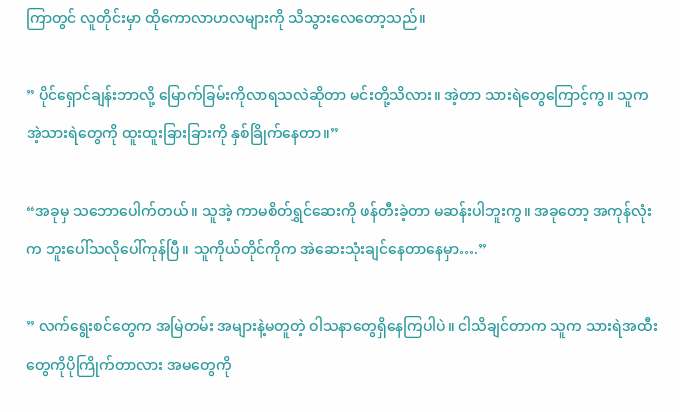ကြာတွင် လူတိုင်းမှာ ထိုကောလာဟလများကို သိသွားလေတော့သည်။

” ပိုင်ရှောင်ချန်းဘာလို့ မြောက်ခြမ်းကိုလာရသလဲဆိုတာ မင်းတို့သိလား။ အဲ့တာ သားရဲတွေကြောင့်ကွ။ သူက အဲ့သားရဲတွေကို ထူးထူးခြားခြားကို နှစ်ခြိုက်နေတာ။”

“အခုမှ သဘောပေါက်တယ်။ သူအဲ့ ကာမစိတ်ရွှင်ဆေးကို ဖန်တီးခဲ့တာ မဆန်းပါဘူးကွ။ အခုတော့ အကုန်လုံးက ဘူးပေါ်သလိုပေါ်ကုန်ပြီ။ သူကိုယ်တိုင်ကိုက အဲဆေးသုံးချင်နေတာနေမှာ….”

” လက်ရွေးစင်တွေက အမြဲတမ်း အများနဲ့မတူတဲ့ ဝါသနာတွေရှိနေကြပါပဲ။ ငါသိချင်တာက သူက သားရဲအထီးတွေကိုပိုကြိုက်တာလား အမတွေကို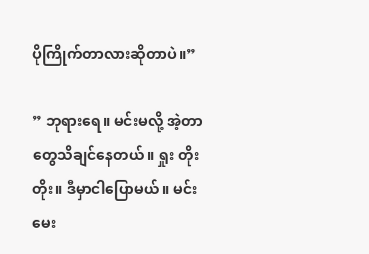ပိုကြိုက်တာလားဆိုတာပဲ။”

” ဘုရားရေ။ မင်းမလို့ အဲ့တာတွေသိချင်နေတယ်။ ရှုး တိုးတိုး။ ဒီမှာငါပြောမယ်။ မင်းမေး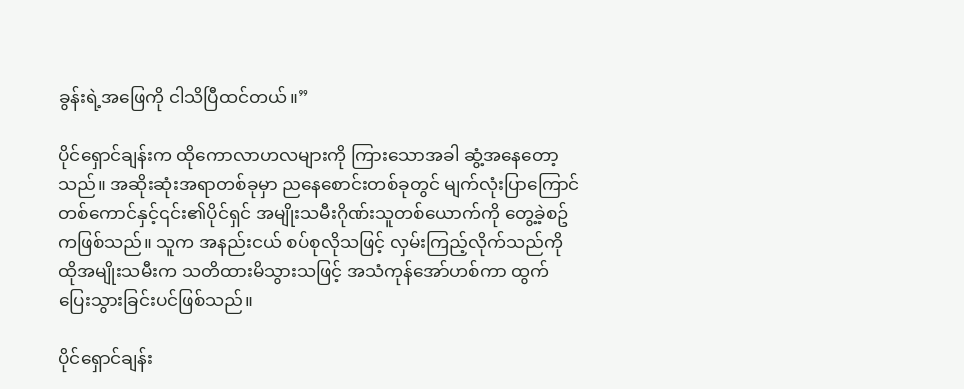ခွန်းရဲ့အဖြေကို ငါသိပြီထင်တယ်။”

ပိုင်ရှောင်ချန်းက ထိုကောလာဟလများကို ကြားသောအခါ ဆွံ့အနေတော့သည်။ အဆိုးဆုံးအရာတစ်ခုမှာ ညနေစောင်းတစ်ခုတွင် မျက်လုံးပြာကြောင်တစ်ကောင်နှင့်၎င်း၏ပိုင်ရှင် အမျိုးသမီးဂိုဏ်းသူတစ်ယောက်ကို တွေ့ခဲ့စဥ်ကဖြစ်သည်။ သူက အနည်းငယ် စပ်စုလိုသဖြင့် လှမ်းကြည့်လိုက်သည်ကို ထိုအမျိုးသမီးက သတိထားမိသွားသဖြင့် အသံကုန်အော်ဟစ်ကာ ထွက်ပြေးသွားခြင်းပင်ဖြစ်သည်။

ပိုင်ရှောင်ချန်း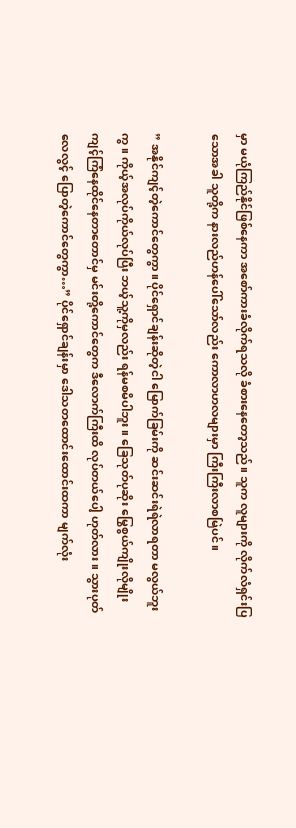မှာ မယုံကြည်နိုင်ဖြစ်နေကာ အစော်ကားခံလိုက်ရသလို ခံစားနေတော့သည်။ သူက လူများကို လိုက်လံရှင်းပြသောအခါ သူတို့က နားလည်ဟန်ပေါ်သော်လည်း ကောလာဟလများမှာ ကြီးကြီးလာစမြဲပင်။

” အနိုင်ကျင့်တဲ့ကောင်တွေကွာ။ ပိုင်ရှောင်ချန်းဆိုတဲ့ငါ မြောက်ခြမ်းကို ဆင်းဆင်းရဲရဲလာရတာ မလွယ်ဘူးကွ။ ကိုယ့်အလုပ်ကိုယ်လုပ်ပြီး ဘယ့်သူ့ကိုမှလည်း ရန်မစမိပါဘူး။ ခြေသုတ်ပုဆိုး မြွေစွယ်ကျိုးလိုမျိုး ကျင့်ကြံနေထိုင်နေတာတောင်မှ မင်းတို့ကောင်တွေက ဒီလောက်ကြီးထိ လုပ်တယ်ပေါ့ ဟုတ်လား။ သွားပုတ်လေလွင့် ပြောတဲ့ကောင်တွေကွာ…” ပိုင်ရှောင်ချန်းမှာ ဒေါသတထောင်းထောင်းထကာ မျက်လုံး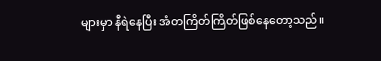များမှာ နီရဲနေပြီး အံတကြိတ်ကြိတ်ဖြစ်နေတော့သည်။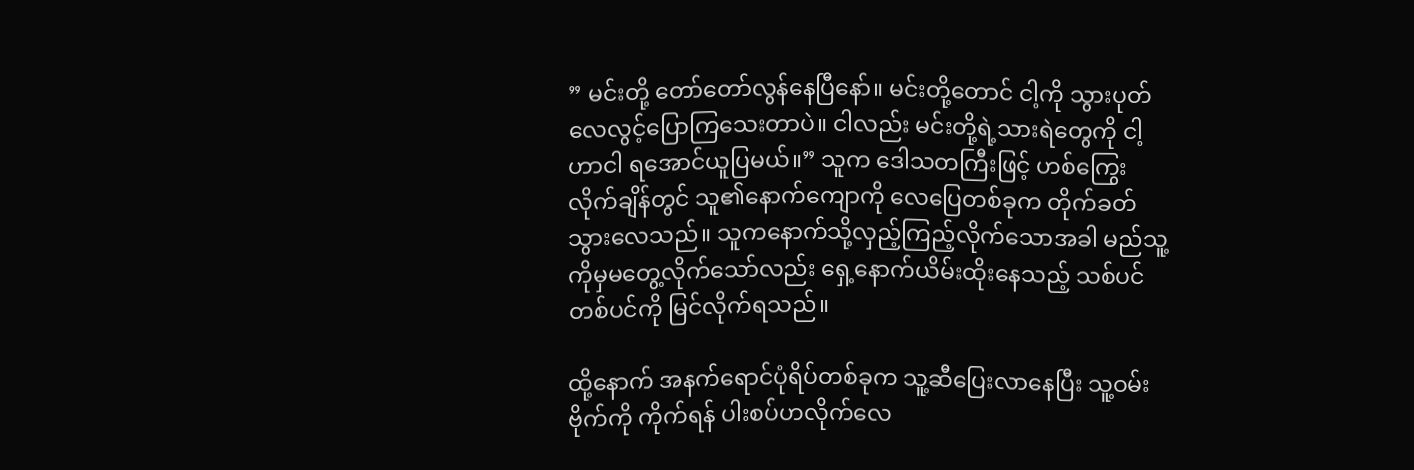” မင်းတို့ တော်တော်လွန်နေပြီနော်။ မင်းတို့တောင် ငါ့ကို သွားပုတ်လေလွင့်ပြောကြသေးတာပဲ။ ငါလည်း မင်းတို့ရဲ့သားရဲတွေကို ငါ့ဟာငါ ရအောင်ယူပြမယ်။” သူက ဒေါသတကြီးဖြင့် ဟစ်ကြွေးလိုက်ချိန်တွင် သူ၏နောက်ကျောကို လေပြေတစ်ခုက တိုက်ခတ်သွားလေသည်။ သူကနောက်သို့လှည့်ကြည့်လိုက်သောအခါ မည်သူ့ကိုမှမတွေ့လိုက်သော်လည်း ရှေ့နောက်ယိမ်းထိုးနေသည့် သစ်ပင်တစ်ပင်ကို မြင်လိုက်ရသည်။

ထို့နောက် အနက်ရောင်ပုံရိပ်တစ်ခုက သူ့ဆီပြေးလာနေပြီး သူ့ဝမ်းဗိုက်ကို ကိုက်ရန် ပါးစပ်ဟလိုက်လေ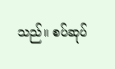သည်။ စပ်ဆုပ်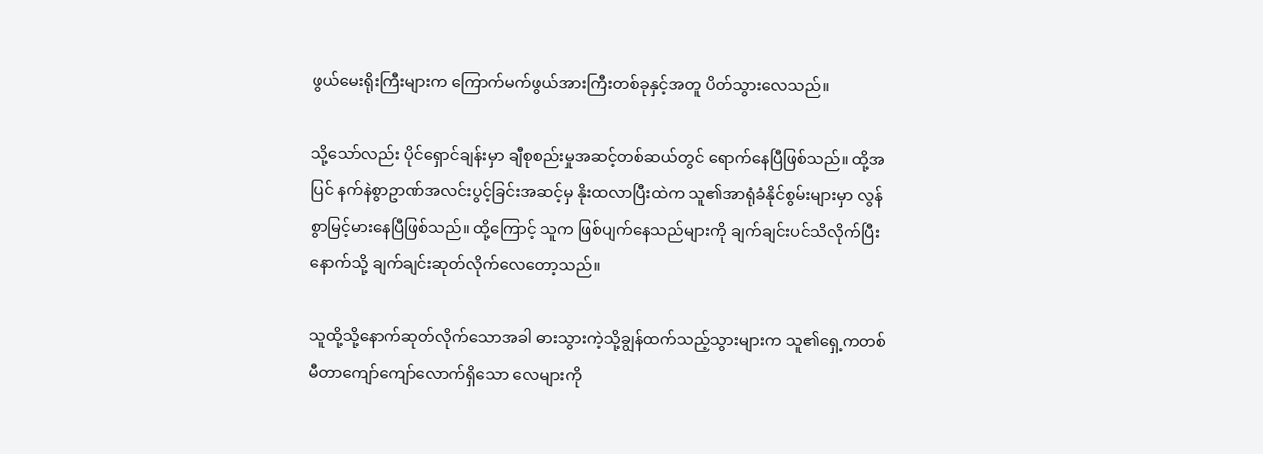ဖွယ်မေးရိုးကြီးများက ကြောက်မက်ဖွယ်အားကြီးတစ်ခုနှင့်အတူ ပိတ်သွားလေသည်။

သို့သော်လည်း ပိုင်ရှောင်ချန်းမှာ ချီစုစည်းမှုအဆင့်တစ်ဆယ်တွင် ရောက်နေပြီဖြစ်သည်။ ထို့အပြင် နက်နဲစွာဥာဏ်အလင်းပွင့်ခြင်းအဆင့်မှ နိုးထလာပြီးထဲက သူ၏အာရုံခံနိုင်စွမ်းများမှာ လွန်စွာမြင့်မားနေပြီဖြစ်သည်။ ထို့ကြောင့် သူက ဖြစ်ပျက်နေသည်များကို ချက်ချင်းပင်သိလိုက်ပြီး နောက်သို့ ချက်ချင်းဆုတ်လိုက်လေတော့သည်။

သူထို့သို့နောက်ဆုတ်လိုက်သောအခါ ဓားသွားကဲ့သို့ချွန်ထက်သည့်သွားများက သူ၏ရှေ့ကတစ်မီတာကျော်ကျော်လောက်ရှိသော လေများကို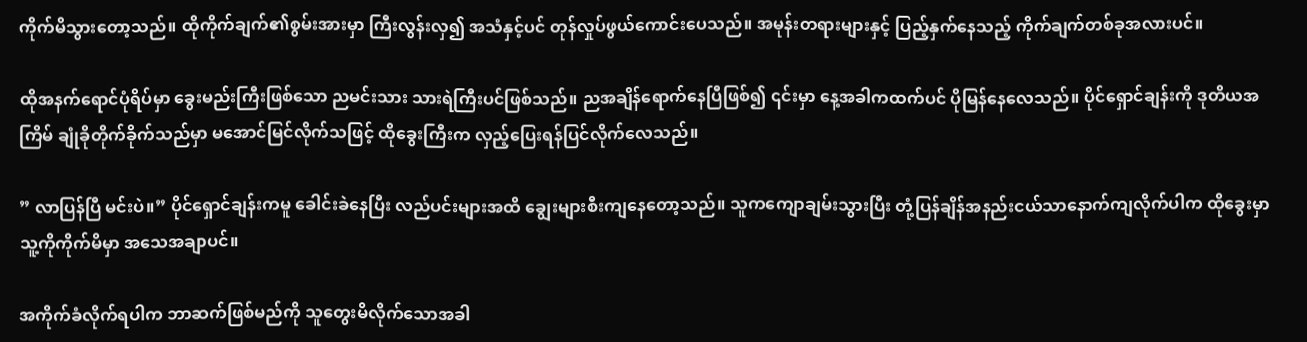ကိုက်မိသွားတော့သည်။ ထိုကိုက်ချက်၏စွမ်းအားမှာ ကြီးလွန်းလှ၍ အသံနှင့်ပင် တုန်လှုပ်ဖွယ်ကောင်းပေသည်။ အမုန်းတရားများနှင့် ပြည့်နှက်နေသည့် ကိုက်ချက်တစ်ခုအလားပင်။

ထိုအနက်ရောင်ပုံရိပ်မှာ ခွေးမည်းကြီးဖြစ်သော ညမင်းသား သားရဲကြီးပင်ဖြစ်သည်။ ညအချိန်ရောက်နေပြီဖြစ်၍ ၎င်းမှာ နေ့အခါကထက်ပင် ပိုမြန်နေလေသည်။ ပိုင်ရှောင်ချန်းကို ဒုတိယအကြိမ် ချုံခိုတိုက်ခိုက်သည်မှာ မအောင်မြင်လိုက်သဖြင့် ထိုခွေးကြီးက လှည့်ပြေးရန်ပြင်လိုက်လေသည်။

” လာပြန်ပြီ မင်းပဲ။” ပိုင်ရှောင်ချန်းကမူ ခေါင်းခဲနေပြီး လည်ပင်းများအထိ ချွေးများစီးကျနေတော့သည်။ သူကကျောချမ်းသွားပြီး တုံ့ပြန်ချိန်အနည်းငယ်သာနောက်ကျလိုက်ပါက ထိုခွေးမှာ သူ့ကိုကိုက်မိမှာ အသေအချာပင်။

အကိုက်ခံလိုက်ရပါက ဘာဆက်ဖြစ်မည်ကို သူတွေးမိလိုက်သောအခါ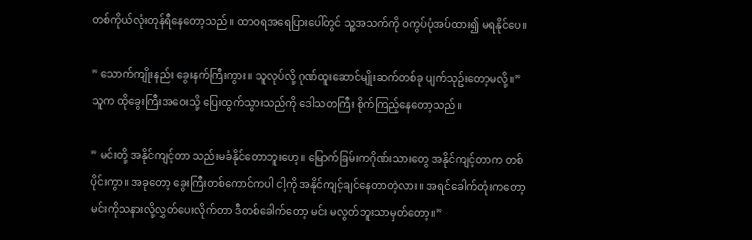တစ်ကိုယ်လုံးတုန်ရီနေတော့သည်။ ထာဝရအရေပြားပေါ်တွင် သူ့အသက်ကို ဝကွပ်ပုံအပ်ထား၍ မရနိုင်ပေ။

” သောက်ကျိုးနည်း ခွေးနက်ကြီးကွား။ သူလုပ်လို့ ဂုဏ်ထူးဆောင်မျိုးဆက်တစ်ခု ပျက်သုဥ်းတော့မလို့။” သူက ထိုခွေးကြီးအဝေးသို့ ပြေးထွက်သွားသည်ကို ဒေါသတကြီး စိုက်ကြည့်နေတော့သည်။

” မင်းတို့ အနိုင်ကျင့်တာ သည်းမခံနိုင်တောဘူးဟေ့။ မြောက်ခြမ်းကဂိုဏ်းသားတွေ အနိုင်ကျင့်တာက တစ်ပိုင်းကွာ။ အခုတော့ ခွေးကြီးတစ်ကောင်ကပါ ငါ့ကို အနိုင်ကျင့်ချင်နေတာတဲ့လား။ အရင်ခေါက်တုံးကတော့ မင်းကိုသနားလို့လွှတ်ပေးလိုက်တာ ဒီတစ်ခေါက်တော့ မင်း မလွတ်ဘူးသာမှတ်တော့။”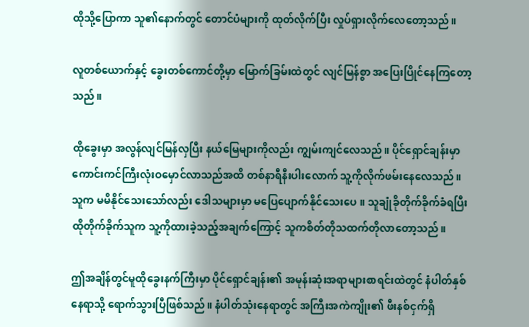ထိုသို့ပြောကာ သူ၏နောက်တွင် တောင်ပံများကို ထုတ်လိုက်ပြီး လှုပ်ရှားလိုက်လေတော့သည်။

လူတစ်ယောက်နှင့် ခွေးတစ်ကောင်တို့မှာ မြောက်ခြမ်းထဲတွင် လျင်မြန်စွာ အပြေးပြိုင်နေကြတော့သည်။

ထိုခွေးမှာ အလွန်လျင်မြန်လှပြီး နယ်မြေများကိုလည်း ကျွမ်းကျင်လေသည်။ ပိုင်ရှောင်ချန်းမှာ ကောင်းကင်ကြီးလုံးဝမှောင်လာသည်အထိ တစ်နာရီနီးပါးလောက် သူ့ကိုလိုက်ဖမ်းနေလေသည်။ သူက မမိနိုင်သေးသော်လည်း ဒေါသများမှာ မပြေပျောက်နိုင်သေးပေ။ သူချုံခိုတိုက်ခိုက်ခံရပြီး ထိုတိုက်ခိုက်သူက သူ့ကိုထားခဲ့သည့်အချက်ကြောင့် သူကစိတ်တိုသထက်တိုလာတော့သည်။

ဤအချိန်တွင်မူထိုခွေးနက်ကြီးမှာ ပိုင်ရှောင်ချန်း၏ အမုန်းဆုံးအရာများစာရင်းထဲတွင် နံပါတ်နှစ်နေရာသို့ ရောက်သွားပြီဖြစ်သည်။ နံပါတ်သုံးနေရာတွင် အကြီးအကဲကျိုး၏ ဖီးနစ်ငှက်ရှိ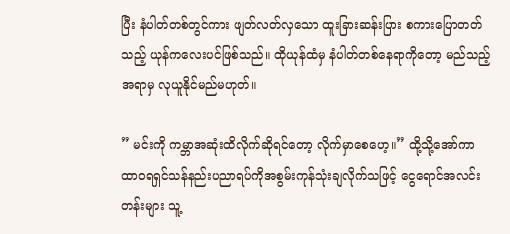ပြီး နံပါတ်တစ်တွင်ကား ဖျတ်လတ်လှသော ထူးခြားဆန်းပြား စကားပြောတတ်သည့် ယုန်ကလေးပင်ဖြစ်သည်။ ထိုယုန်ထံမှ နံပါတ်တစ်နေရာကိုတော့ မည်သည့်အရာမှ လုယူနိုင်မည်မဟုတ်။

” မင်းကို ကမ္ဘာအဆုံးထိလိုက်ဆိုရင်တော့ လိုက်မှာစေဟေ့။” ထို့သို့အော်ကာ ထာဝရရှင်သန်နည်းပညာရပ်ကိုအစွမ်းကုန်သုံးချလိုက်သဖြင့် ငွေရောင်အလင်းတန်းများ သူ့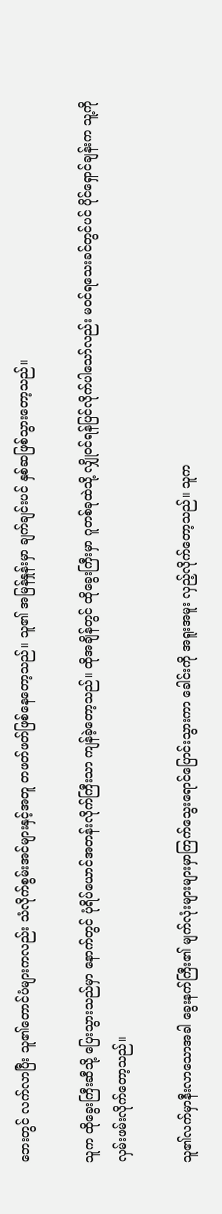ဘေးတွင် လက်လာပြီး သူ၏တောင်ပံများကလည်း သံလိုက်စွမ်းအင်များနှင့်အတူ တဖတ်ဖတ်ဖြစ်နေတော့သည်။ သူ၏ အမြန်နှုန်းမှာ ချက်ချင်းပင် နှစ်ဆဖြစ်သွားတော့သည်။

သူက ထိုခွေးကြီးဆီသို့ ပြေးသွားသည်မှာ နောက်တွင် ပုံရိပ်ယောင်အတန်းလိုက်ကြီးသာ ကျန်ခဲ့တော့သည်။ ထိုအချိန်တွင် ထိုခွေးကြီးမှာ ဂူတစ်ခုထဲသို့ လျှိုဝင်ရန်ပြင်လိုက်ပါသော်လည်း မဝင်ရသေးခင်တွင်ပင် ပိုင်ရှောင်ချန်းက သူ့ကို လှမ်းဖမ်းလိုက်တော့သည်။

သူ၏လက်မှာနီးလာသောအခါ ခွေးနက်ကြီး၏ မျက်လုံးများများမှာကြက်သွေးရောင်ပြောင်းသွားကာ ခေါင်းကို အရူးအမူး လှည့်လိုက်တော့သည်။ သူက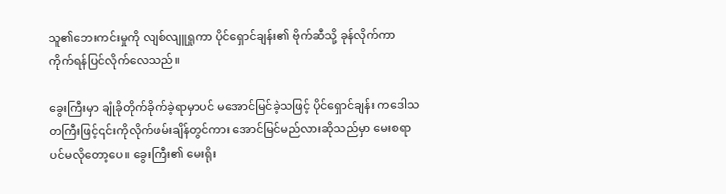သူ၏ဘေးကင်းမှုကို လျစ်လျူရှုကာ ပိုင်ရှောင်ချန်း၏ ဗိုက်ဆီသို့ ခုန်လိုက်ကာ ကိုက်ရန်ပြင်လိုက်လေသည်။

ခွေးကြီးမှာ ချုံခိုတိုက်ခိုက်ခဲ့ရာမှာပင် မအောင်မြင်ခဲ့သဖြင့် ပိုင်ရှောင်ချန်း ကဒေါသတကြီးဖြင့်၎င်းကိုလိုက်ဖမ်းချိန်တွင်ကား အောင်မြင်မည်လားဆိုသည်မှာ မေးစရာပင်မလိုတော့ပေ။ ခွေးကြီး၏ မေးရိုး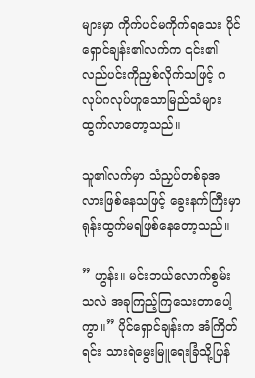များမှာ ကိုက်ပင်မကိုက်ရသေး ပိုင်ရှောင်ချန်း၏လက်က ၎င်း၏လည်ပင်းကိုညှစ်လိုက်သဖြင့် ဂလုပ်ဂလုပ်ဟူသောမြည်သံများ ထွက်လာတော့သည်။

သူ၏လက်မှာ သံညှပ်တစ်ခုအလားဖြစ်နေသဖြင့် ခွေးနက်ကြီးမှာ ရုန်းထွက်မရဖြစ်နေတော့သည်။

” ဟွန်း။ မင်းဘယ်လောက်စွမ်းသလဲ အခုကြည့်ကြသေးတာပေါ့ကွာ။” ပိုင်ရှောင်ချန်းက အံကြိတ်ရင်း သားရဲမွေးမြူရေးခြံသို့ပြန်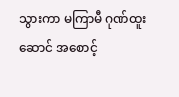သွားကာ မကြာမီ ဂုဏ်ထူးဆောင် အစောင့်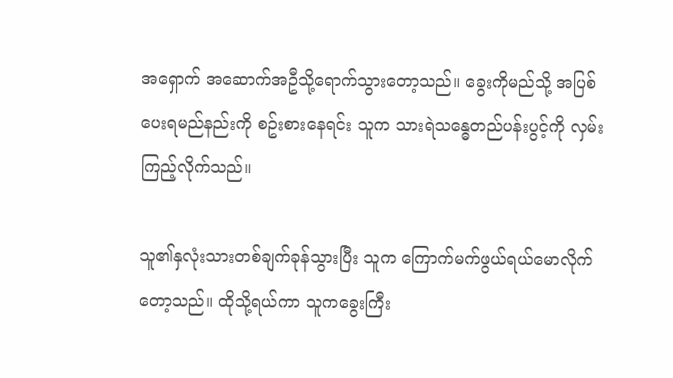အရှောက် အဆောက်အဦသို့ရောက်သွားတော့သည်။ ခွေးကိုမည်သို့ အပြစ်ပေးရမည်နည်းကို စဥ်းစားနေရင်း သူက သားရဲသန္ဓေတည်ပန်းပွင့်ကို လှမ်းကြည့်လိုက်သည်။

သူ၏နှလုံးသားတစ်ချက်ခုန်သွားပြီး သူက ကြောက်မက်ဖွယ်ရယ်မောလိုက်တော့သည်။ ထိုသို့ရယ်ကာ သူကခွေးကြီး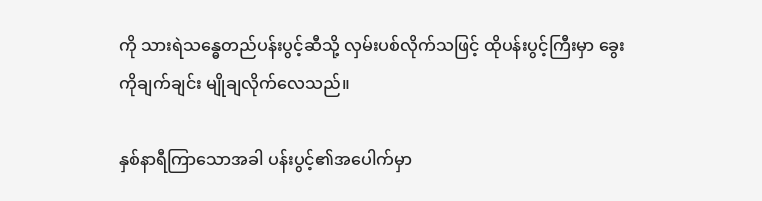ကို သားရဲသန္ဓေတည်ပန်းပွင့်ဆီသို့ လှမ်းပစ်လိုက်သဖြင့် ထိုပန်းပွင့်ကြီးမှာ ခွေးကိုချက်ချင်း မျိုချလိုက်လေသည်။

နှစ်နာရီကြာသောအခါ ပန်းပွင့်၏အပေါက်မှာ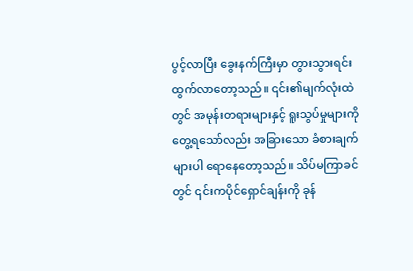ပွင့်လာပြီး ခွေးနက်ကြီးမှာ တွားသွားရင်းထွက်လာတော့သည်။ ၎င်း၏မျက်လုံးထဲတွင် အမုန်းတရားများနှင့် ရူးသွပ်မှုများကိုတွေ့ရသော်လည်း အခြားသော ခံစားချက်များပါ ရောနေတော့သည်။ သိပ်မကြာခင်တွင် ၎င်းကပိုင်ရှောင်ချန်းကို ခုန်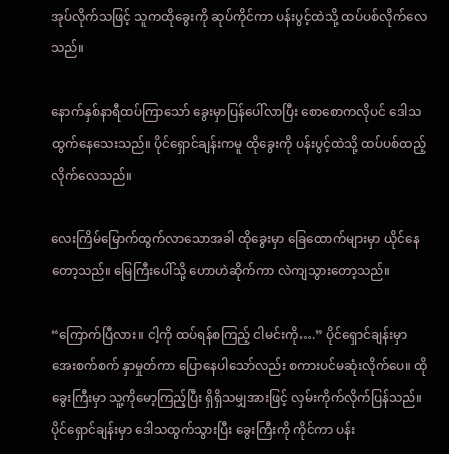အုပ်လိုက်သဖြင့် သူကထိုခွေးကို ဆုပ်ကိုင်ကာ ပန်းပွင့်ထဲသို့ ထပ်ပစ်လိုက်လေသည်။

နောက်နှစ်နာရီထပ်ကြာသော် ခွေးမှာပြန်ပေါ်လာပြီး စောစောကလိုပင် ဒေါသထွက်နေသေးသည်။ ပိုင်ရှောင်ချန်းကမူ ထိုခွေးကို ပန်းပွင့်ထဲသို့ ထပ်ပစ်ထည့်လိုက်လေသည်။

လေးကြိမ်မြောက်ထွက်လာသောအခါ ထိုခွေးမှာ ခြေထောက်များမှာ ယိုင်နေတော့သည်။ မြေကြီးပေါ်သို့ ဟောဟဲဆိုက်ကာ လဲကျသွားတော့သည်။

“ကြောက်ပြီလား။ ငါ့ကို ထပ်ရန်စကြည့် ငါမင်းကို….” ပိုင်ရှောင်ချန်းမှာ အေးစက်စက် နှာမှုတ်ကာ ပြောနေပါသော်လည်း စကားပင်မဆုံးလိုက်ပေ။ ထိုခွေးကြီးမှာ သူ့ကိုမော့ကြည့်ပြီး ရှိရှိသမျှအားဖြင့် လှမ်းကိုက်လိုက်ပြန်သည်။ ပိုင်ရှောင်ချန်းမှာ ဒေါသထွက်သွားပြီး ခွေးကြီးကို ကိုင်ကာ ပန်း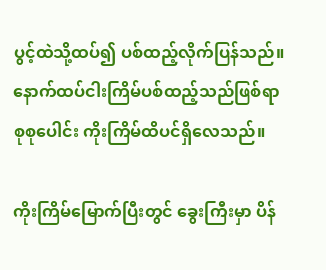ပွင့်ထဲသို့ထပ်၍ ပစ်ထည့်လိုက်ပြန်သည်။ နောက်ထပ်ငါးကြိမ်ပစ်ထည့်သည်ဖြစ်ရာ စုစုပေါင်း ကိုးကြိမ်ထိပင်ရှိလေသည်။

ကိုးကြိမ်မြောက်ပြီးတွင် ခွေးကြီးမှာ ပိန်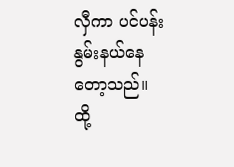လှီကာ ပင်ပန်းနွမ်းနယ်နေတော့သည်။ ထို့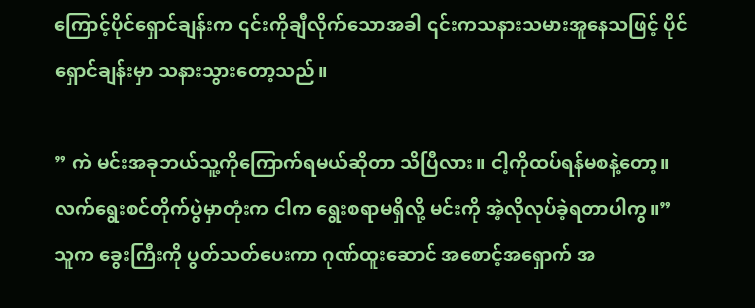ကြောင့်ပိုင်ရှောင်ချန်းက ၎င်းကိုချီလိုက်သောအခါ ၎င်းကသနားသမားအူနေသဖြင့် ပိုင်ရှောင်ချန်းမှာ သနားသွားတော့သည်။

” ကဲ မင်းအခုဘယ်သူ့ကိုကြောက်ရမယ်ဆိုတာ သိပြီလား။ ငါ့ကိုထပ်ရန်မစနဲ့တော့။ လက်ရွေးစင်တိုက်ပွဲမှာတုံးက ငါက ရွေးစရာမရှိလို့ မင်းကို အဲ့လိုလုပ်ခဲ့ရတာပါကွ။” သူက ခွေးကြီးကို ပွတ်သတ်ပေးကာ ဂုဏ်ထူးဆောင် အစောင့်အရှောက် အ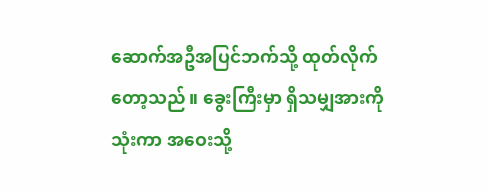ဆောက်အဦအပြင်ဘက်သို့ ထုတ်လိုက်တော့သည်။ ခွေးကြီးမှာ ရှိသမျှအားကိုသုံးကာ အဝေးသို့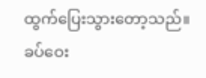ထွက်ပြေးသွားတော့သည်။ ခပ်ဝေး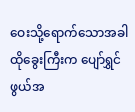ဝေးသို့ရောက်သောအခါ ထိုခွေးကြီးက ပျော်ရွှင်ဖွယ်အ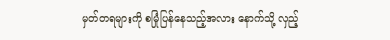မှတ်တရများကို စမြုံပြန်နေသည့်အလား နောက်သို့ လှည့်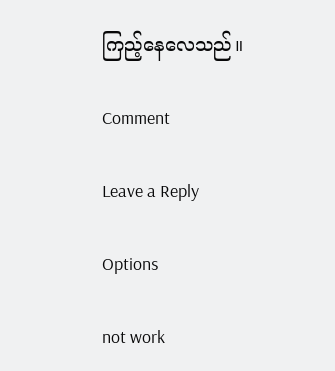ကြည့်နေလေသည်။

Comment

Leave a Reply

Options

not work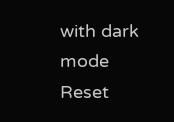with dark mode
Reset